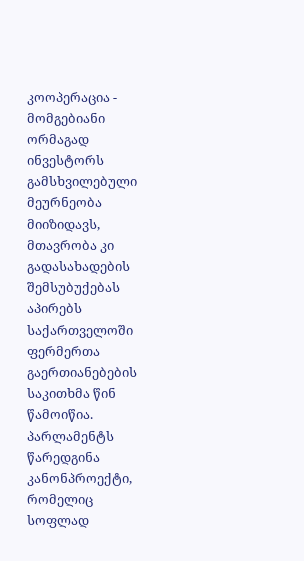კოოპერაცია - მომგებიანი ორმაგად
ინვესტორს გამსხვილებული მეურნეობა მიიზიდავს, მთავრობა კი გადასახადების შემსუბუქებას აპირებს
საქართველოში ფერმერთა გაერთიანებების საკითხმა წინ წამოიწია. პარლამენტს წარედგინა კანონპროექტი, რომელიც სოფლად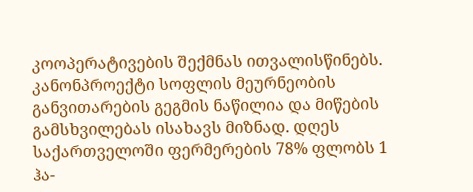კოოპერატივების შექმნას ითვალისწინებს. კანონპროექტი სოფლის მეურნეობის განვითარების გეგმის ნაწილია და მიწების გამსხვილებას ისახავს მიზნად. დღეს საქართველოში ფერმერების 78% ფლობს 1 ჰა-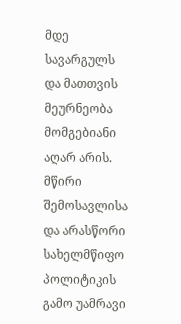მდე სავარგულს და მათთვის მეურნეობა მომგებიანი აღარ არის. მწირი შემოსავლისა და არასწორი სახელმწიფო პოლიტიკის გამო უამრავი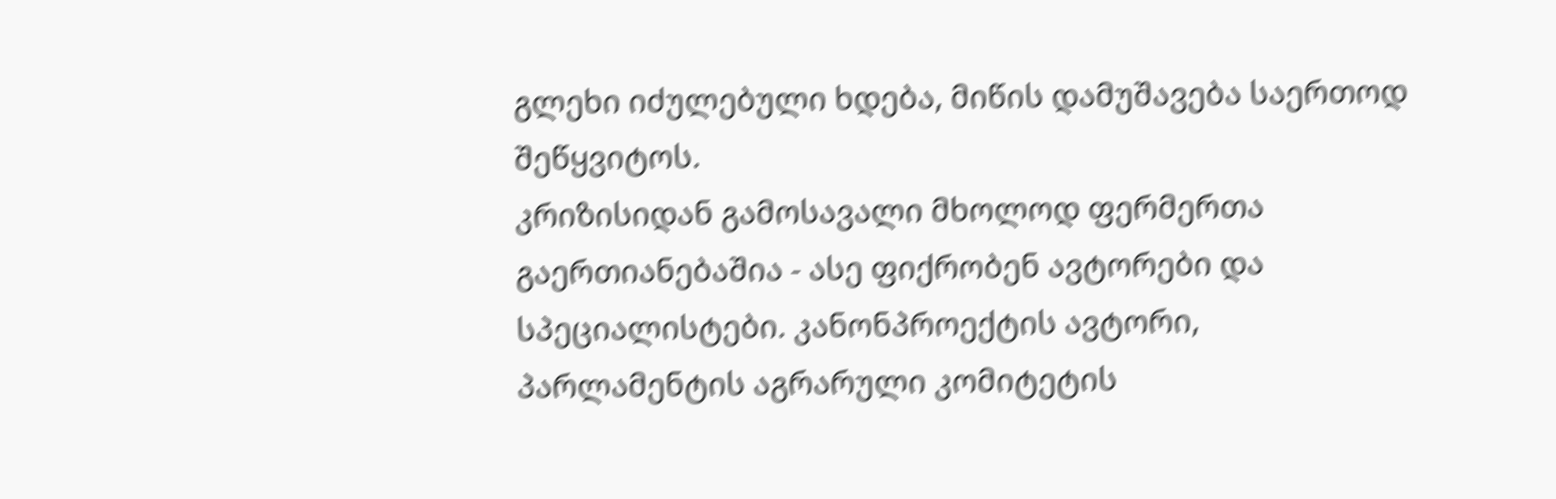გლეხი იძულებული ხდება, მიწის დამუშავება საერთოდ შეწყვიტოს.
კრიზისიდან გამოსავალი მხოლოდ ფერმერთა გაერთიანებაშია - ასე ფიქრობენ ავტორები და სპეციალისტები. კანონპროექტის ავტორი, პარლამენტის აგრარული კომიტეტის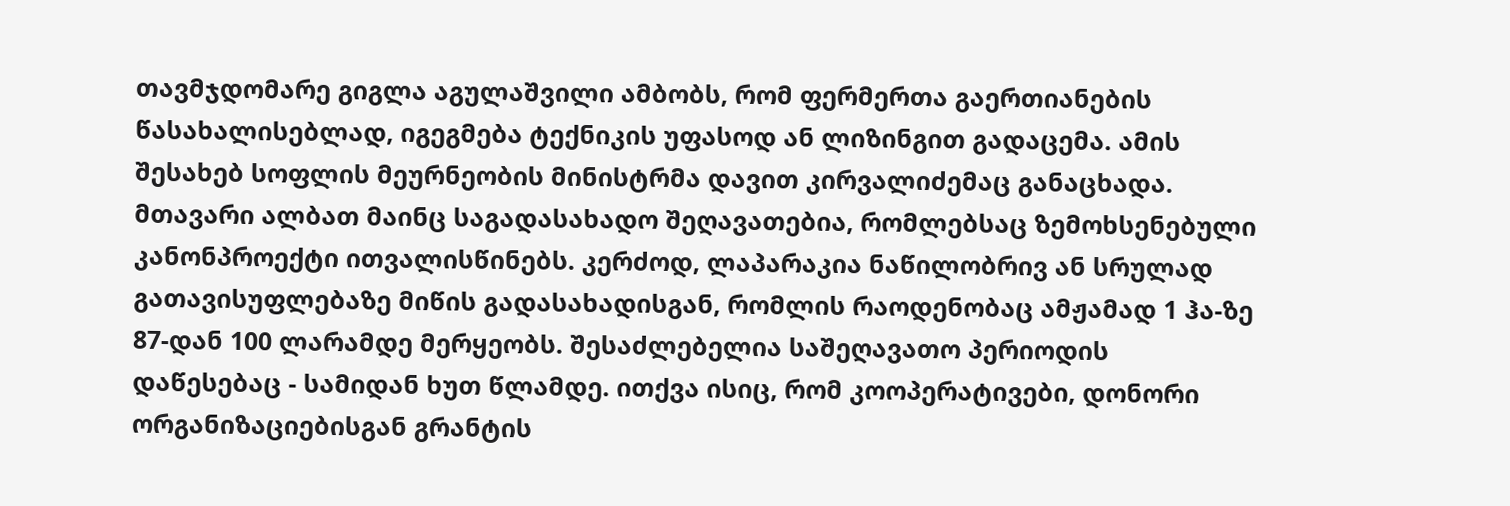თავმჯდომარე გიგლა აგულაშვილი ამბობს, რომ ფერმერთა გაერთიანების წასახალისებლად, იგეგმება ტექნიკის უფასოდ ან ლიზინგით გადაცემა. ამის შესახებ სოფლის მეურნეობის მინისტრმა დავით კირვალიძემაც განაცხადა. მთავარი ალბათ მაინც საგადასახადო შეღავათებია, რომლებსაც ზემოხსენებული კანონპროექტი ითვალისწინებს. კერძოდ, ლაპარაკია ნაწილობრივ ან სრულად გათავისუფლებაზე მიწის გადასახადისგან, რომლის რაოდენობაც ამჟამად 1 ჰა-ზე 87-დან 100 ლარამდე მერყეობს. შესაძლებელია საშეღავათო პერიოდის დაწესებაც - სამიდან ხუთ წლამდე. ითქვა ისიც, რომ კოოპერატივები, დონორი ორგანიზაციებისგან გრანტის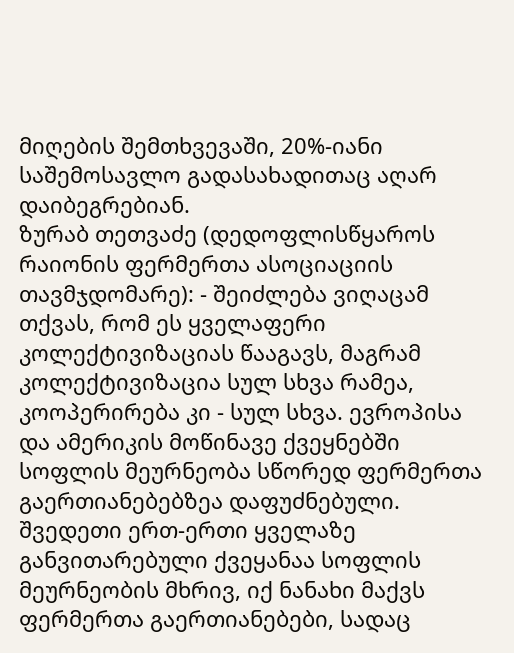მიღების შემთხვევაში, 20%-იანი საშემოსავლო გადასახადითაც აღარ დაიბეგრებიან.
ზურაბ თეთვაძე (დედოფლისწყაროს რაიონის ფერმერთა ასოციაციის თავმჯდომარე): - შეიძლება ვიღაცამ თქვას, რომ ეს ყველაფერი კოლექტივიზაციას წააგავს, მაგრამ კოლექტივიზაცია სულ სხვა რამეა, კოოპერირება კი - სულ სხვა. ევროპისა და ამერიკის მოწინავე ქვეყნებში სოფლის მეურნეობა სწორედ ფერმერთა გაერთიანებებზეა დაფუძნებული. შვედეთი ერთ-ერთი ყველაზე განვითარებული ქვეყანაა სოფლის მეურნეობის მხრივ, იქ ნანახი მაქვს ფერმერთა გაერთიანებები, სადაც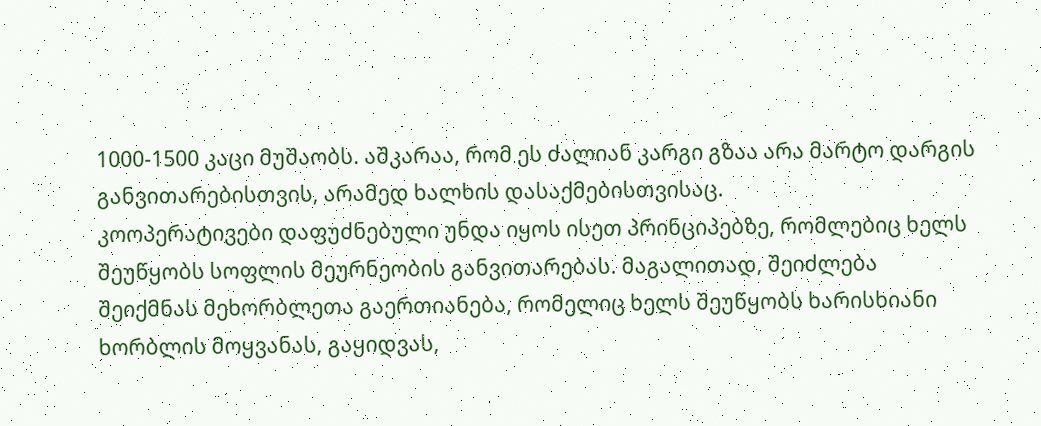1000-1500 კაცი მუშაობს. აშკარაა, რომ ეს ძალიან კარგი გზაა არა მარტო დარგის განვითარებისთვის, არამედ ხალხის დასაქმებისთვისაც.
კოოპერატივები დაფუძნებული უნდა იყოს ისეთ პრინციპებზე, რომლებიც ხელს შეუწყობს სოფლის მეურნეობის განვითარებას. მაგალითად, შეიძლება შეიქმნას მეხორბლეთა გაერთიანება, რომელიც ხელს შეუწყობს ხარისხიანი ხორბლის მოყვანას, გაყიდვას,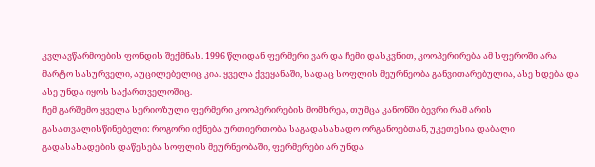კვლავწარმოების ფონდის შექმნას. 1996 წლიდან ფერმერი ვარ და ჩემი დასკვნით, კოოპერირება ამ სფეროში არა მარტო სასურველი, აუცილებელიც კია. ყველა ქვეყანაში, სადაც სოფლის მეურნეობა განვითარებულია, ასე ხდება და ასე უნდა იყოს საქართველოშიც.
ჩემ გარშემო ყველა სერიოზული ფერმერი კოოპერირების მომხრეა, თუმცა კანონში ბევრი რამ არის გასათვალისწინებელი: როგორი იქნება ურთიერთობა საგადასახადო ორგანოებთან, უკეთესია დაბალი გადასახადების დაწესება სოფლის მეურნეობაში, ფერმერები არ უნდა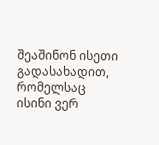შეაშინონ ისეთი გადასახადით, რომელსაც ისინი ვერ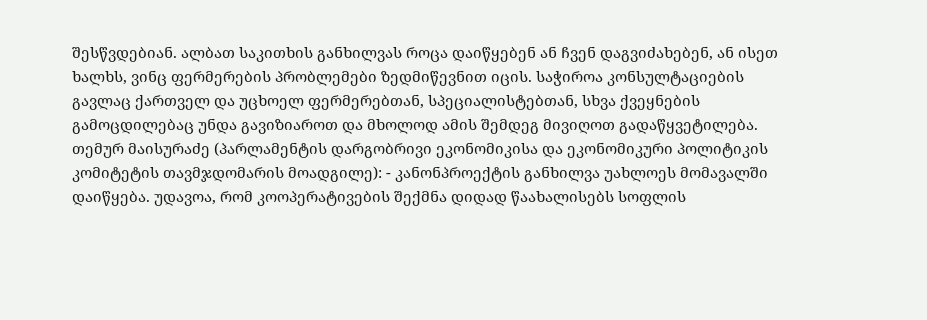შესწვდებიან. ალბათ საკითხის განხილვას როცა დაიწყებენ ან ჩვენ დაგვიძახებენ, ან ისეთ ხალხს, ვინც ფერმერების პრობლემები ზედმიწევნით იცის. საჭიროა კონსულტაციების გავლაც ქართველ და უცხოელ ფერმერებთან, სპეციალისტებთან, სხვა ქვეყნების გამოცდილებაც უნდა გავიზიაროთ და მხოლოდ ამის შემდეგ მივიღოთ გადაწყვეტილება.
თემურ მაისურაძე (პარლამენტის დარგობრივი ეკონომიკისა და ეკონომიკური პოლიტიკის კომიტეტის თავმჯდომარის მოადგილე): - კანონპროექტის განხილვა უახლოეს მომავალში დაიწყება. უდავოა, რომ კოოპერატივების შექმნა დიდად წაახალისებს სოფლის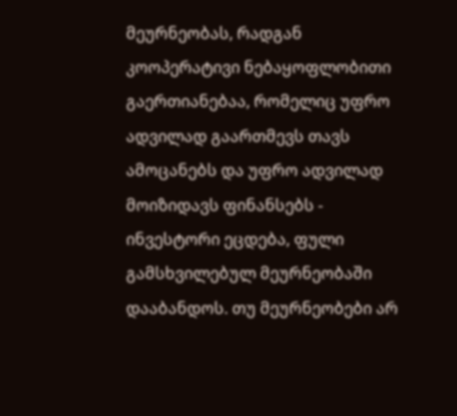მეურნეობას, რადგან კოოპერატივი ნებაყოფლობითი გაერთიანებაა, რომელიც უფრო ადვილად გაართმევს თავს ამოცანებს და უფრო ადვილად მოიზიდავს ფინანსებს - ინვესტორი ეცდება, ფული გამსხვილებულ მეურნეობაში დააბანდოს. თუ მეურნეობები არ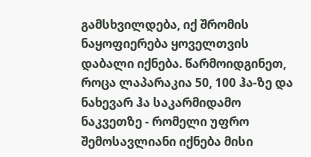გამსხვილდება, იქ შრომის ნაყოფიერება ყოველთვის დაბალი იქნება. წარმოიდგინეთ, როცა ლაპარაკია 50, 100 ჰა-ზე და ნახევარ ჰა საკარმიდამო ნაკვეთზე - რომელი უფრო შემოსავლიანი იქნება მისი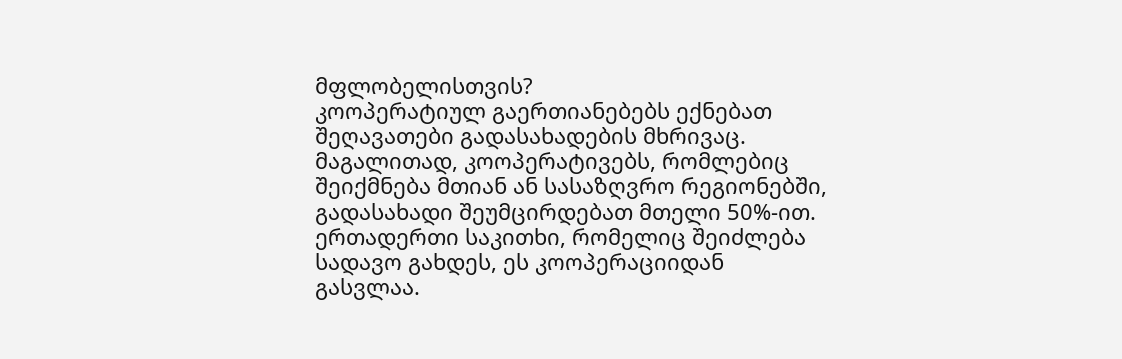მფლობელისთვის?
კოოპერატიულ გაერთიანებებს ექნებათ შეღავათები გადასახადების მხრივაც. მაგალითად, კოოპერატივებს, რომლებიც შეიქმნება მთიან ან სასაზღვრო რეგიონებში, გადასახადი შეუმცირდებათ მთელი 50%-ით. ერთადერთი საკითხი, რომელიც შეიძლება სადავო გახდეს, ეს კოოპერაციიდან გასვლაა.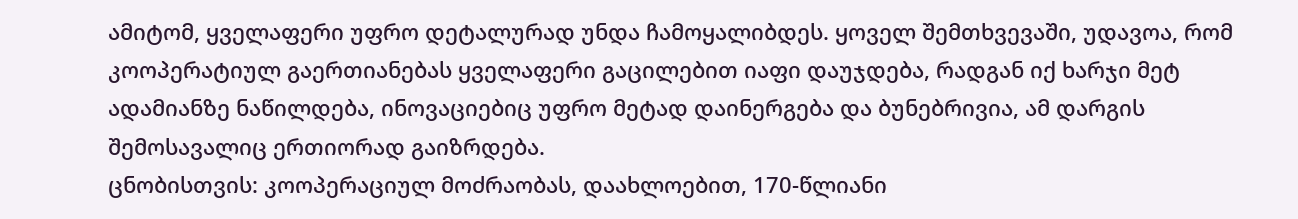ამიტომ, ყველაფერი უფრო დეტალურად უნდა ჩამოყალიბდეს. ყოველ შემთხვევაში, უდავოა, რომ კოოპერატიულ გაერთიანებას ყველაფერი გაცილებით იაფი დაუჯდება, რადგან იქ ხარჯი მეტ ადამიანზე ნაწილდება, ინოვაციებიც უფრო მეტად დაინერგება და ბუნებრივია, ამ დარგის შემოსავალიც ერთიორად გაიზრდება.
ცნობისთვის: კოოპერაციულ მოძრაობას, დაახლოებით, 170-წლიანი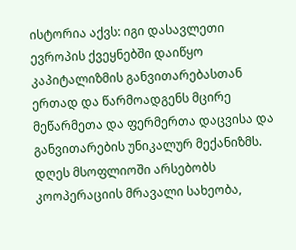ისტორია აქვს: იგი დასავლეთი ევროპის ქვეყნებში დაიწყო კაპიტალიზმის განვითარებასთან ერთად და წარმოადგენს მცირე მეწარმეთა და ფერმერთა დაცვისა და განვითარების უნიკალურ მექანიზმს. დღეს მსოფლიოში არსებობს კოოპერაციის მრავალი სახეობა,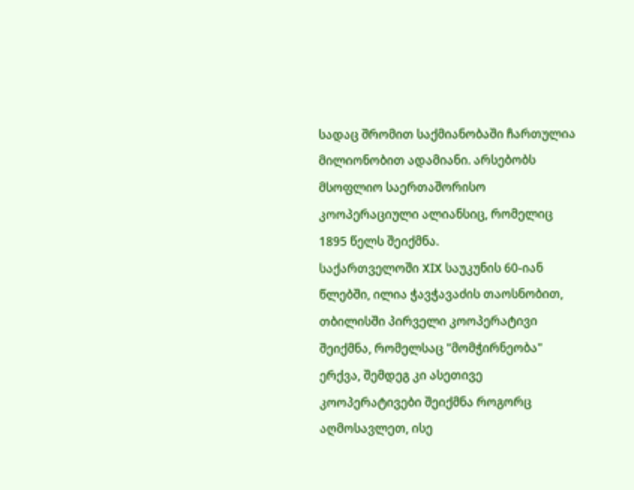სადაც შრომით საქმიანობაში ჩართულია მილიონობით ადამიანი. არსებობს მსოფლიო საერთაშორისო კოოპერაციული ალიანსიც, რომელიც 1895 წელს შეიქმნა.
საქართველოში XIX საუკუნის 60-იან წლებში, ილია ჭავჭავაძის თაოსნობით, თბილისში პირველი კოოპერატივი შეიქმნა, რომელსაც "მომჭირნეობა" ერქვა, შემდეგ კი ასეთივე კოოპერატივები შეიქმნა როგორც აღმოსავლეთ, ისე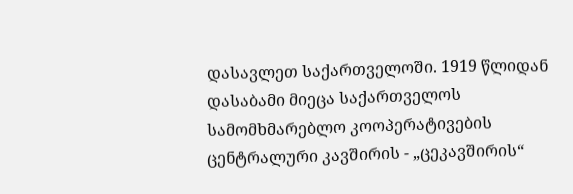დასავლეთ საქართველოში. 1919 წლიდან დასაბამი მიეცა საქართველოს სამომხმარებლო კოოპერატივების ცენტრალური კავშირის - „ცეკავშირის“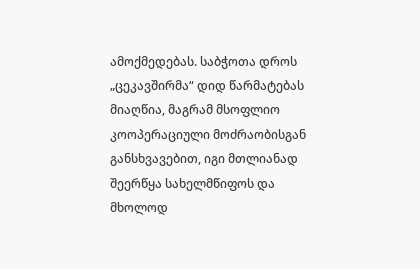ამოქმედებას. საბჭოთა დროს „ცეკავშირმა“ დიდ წარმატებას მიაღწია, მაგრამ მსოფლიო კოოპერაციული მოძრაობისგან განსხვავებით, იგი მთლიანად შეერწყა სახელმწიფოს და მხოლოდ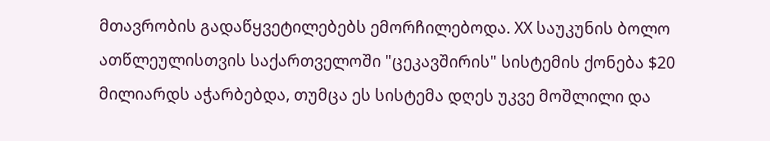მთავრობის გადაწყვეტილებებს ემორჩილებოდა. XX საუკუნის ბოლო ათწლეულისთვის საქართველოში "ცეკავშირის" სისტემის ქონება $20 მილიარდს აჭარბებდა, თუმცა ეს სისტემა დღეს უკვე მოშლილი და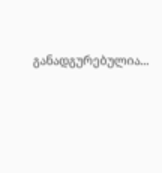განადგურებულია...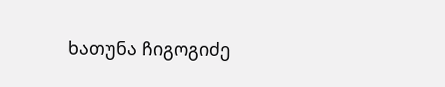ხათუნა ჩიგოგიძე